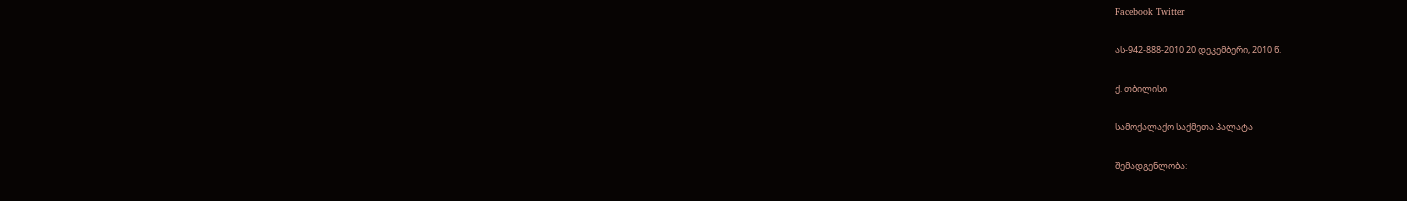Facebook Twitter

ას-942-888-2010 20 დეკემბერი, 2010 წ.

ქ. თბილისი

სამოქალაქო საქმეთა პალატა

შემადგენლობა: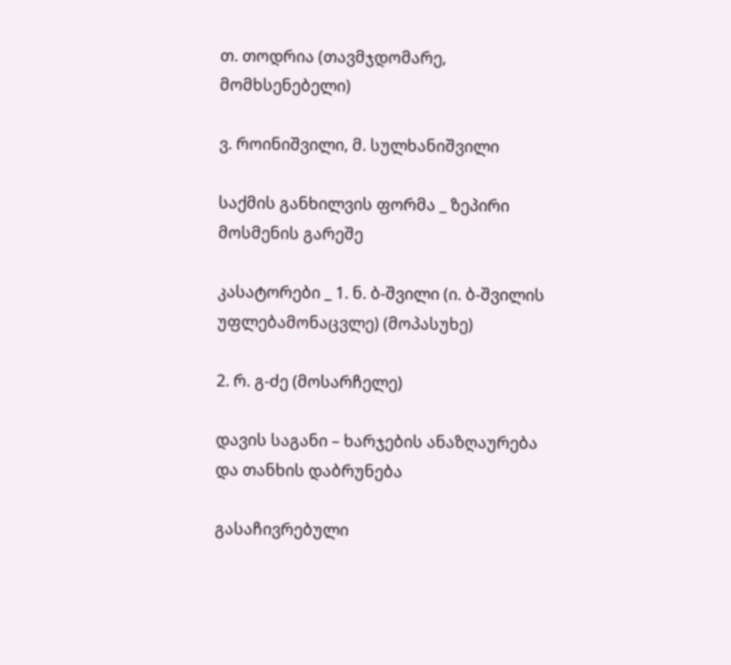თ. თოდრია (თავმჯდომარე, მომხსენებელი)

ვ. როინიშვილი, მ. სულხანიშვილი

საქმის განხილვის ფორმა _ ზეპირი მოსმენის გარეშე

კასატორები _ 1. ნ. ბ-შვილი (ი. ბ-შვილის უფლებამონაცვლე) (მოპასუხე)

2. რ. გ-ძე (მოსარჩელე)

დავის საგანი – ხარჯების ანაზღაურება და თანხის დაბრუნება

გასაჩივრებული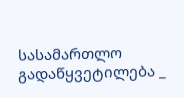სასამართლო გადაწყვეტილება _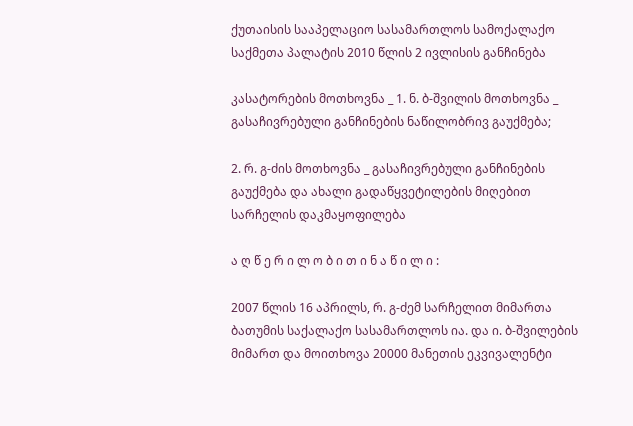ქუთაისის სააპელაციო სასამართლოს სამოქალაქო საქმეთა პალატის 2010 წლის 2 ივლისის განჩინება

კასატორების მოთხოვნა _ 1. ნ. ბ-შვილის მოთხოვნა _ გასაჩივრებული განჩინების ნაწილობრივ გაუქმება;

2. რ. გ-ძის მოთხოვნა _ გასაჩივრებული განჩინების გაუქმება და ახალი გადაწყვეტილების მიღებით სარჩელის დაკმაყოფილება

ა ღ წ ე რ ი ლ ო ბ ი თ ი ნ ა წ ი ლ ი :

2007 წლის 16 აპრილს, რ. გ-ძემ სარჩელით მიმართა ბათუმის საქალაქო სასამართლოს ია. და ი. ბ-შვილების მიმართ და მოითხოვა 20000 მანეთის ეკვივალენტი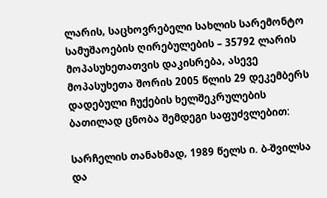ლარის, საცხოვრებელი სახლის სარემონტო სამუშაოების ღირებულების – 35792 ლარის მოპასუხეთათვის დაკისრება, ასევე მოპასუხეთა შორის 2005 წლის 29 დეკემბერს დადებული ჩუქების ხელშეკრულების ბათილად ცნობა შემდეგი საფუძვლებით:

სარჩელის თანახმად, 1989 წელს ი. ბ-შვილსა და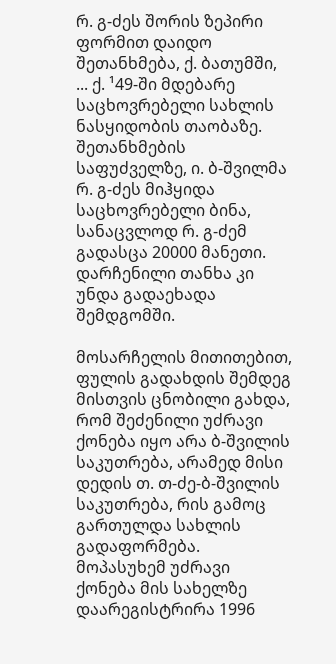რ. გ-ძეს შორის ზეპირი ფორმით დაიდო შეთანხმება, ქ. ბათუმში, ... ქ. ¹49-ში მდებარე საცხოვრებელი სახლის ნასყიდობის თაობაზე. შეთანხმების საფუძველზე, ი. ბ-შვილმა რ. გ-ძეს მიჰყიდა საცხოვრებელი ბინა, სანაცვლოდ რ. გ-ძემ გადასცა 20000 მანეთი. დარჩენილი თანხა კი უნდა გადაეხადა შემდგომში.

მოსარჩელის მითითებით, ფულის გადახდის შემდეგ მისთვის ცნობილი გახდა, რომ შეძენილი უძრავი ქონება იყო არა ბ-შვილის საკუთრება, არამედ მისი დედის თ. თ-ძე-ბ-შვილის საკუთრება, რის გამოც გართულდა სახლის გადაფორმება. მოპასუხემ უძრავი ქონება მის სახელზე დაარეგისტრირა 1996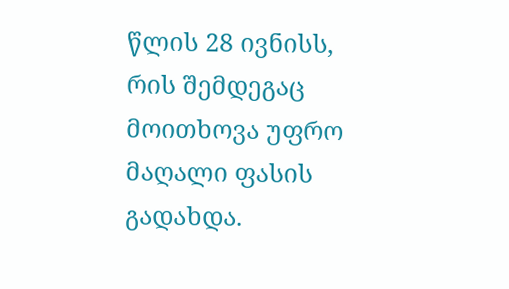წლის 28 ივნისს, რის შემდეგაც მოითხოვა უფრო მაღალი ფასის გადახდა.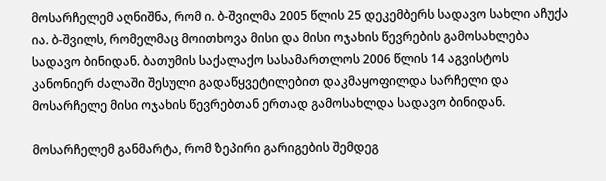მოსარჩელემ აღნიშნა, რომ ი. ბ-შვილმა 2005 წლის 25 დეკემბერს სადავო სახლი აჩუქა ია. ბ-შვილს, რომელმაც მოითხოვა მისი და მისი ოჯახის წევრების გამოსახლება სადავო ბინიდან. ბათუმის საქალაქო სასამართლოს 2006 წლის 14 აგვისტოს კანონიერ ძალაში შესული გადაწყვეტილებით დაკმაყოფილდა სარჩელი და მოსარჩელე მისი ოჯახის წევრებთან ერთად გამოსახლდა სადავო ბინიდან.

მოსარჩელემ განმარტა, რომ ზეპირი გარიგების შემდეგ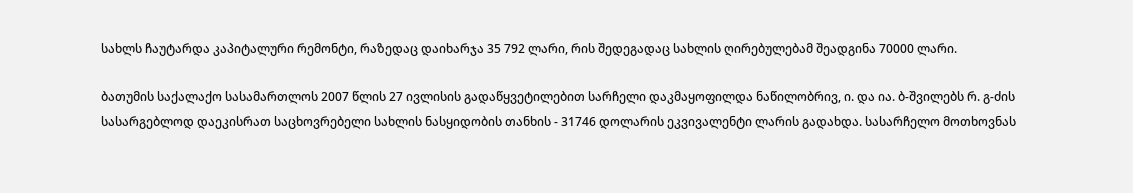სახლს ჩაუტარდა კაპიტალური რემონტი, რაზედაც დაიხარჯა 35 792 ლარი, რის შედეგადაც სახლის ღირებულებამ შეადგინა 70000 ლარი.

ბათუმის საქალაქო სასამართლოს 2007 წლის 27 ივლისის გადაწყვეტილებით სარჩელი დაკმაყოფილდა ნაწილობრივ, ი. და ია. ბ-შვილებს რ. გ-ძის სასარგებლოდ დაეკისრათ საცხოვრებელი სახლის ნასყიდობის თანხის - 31746 დოლარის ეკვივალენტი ლარის გადახდა. სასარჩელო მოთხოვნას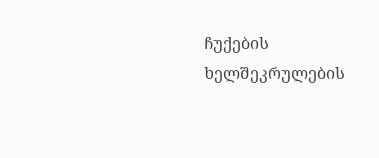ჩუქების ხელშეკრულების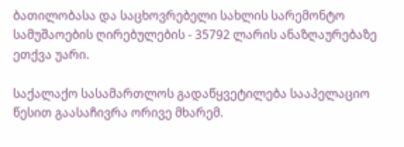ბათილობასა და საცხოვრებელი სახლის სარემონტო სამუშაოების ღირებულების - 35792 ლარის ანაზღაურებაზე ეთქვა უარი.

საქალაქო სასამართლოს გადაწყვეტილება სააპელაციო წესით გაასაჩივრა ორივე მხარემ.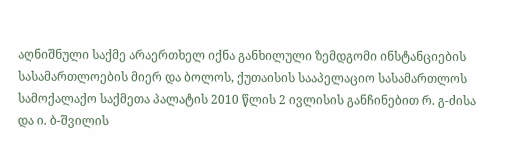აღნიშნული საქმე არაერთხელ იქნა განხილული ზემდგომი ინსტანციების სასამართლოების მიერ და ბოლოს, ქუთაისის სააპელაციო სასამართლოს სამოქალაქო საქმეთა პალატის 2010 წლის 2 ივლისის განჩინებით რ. გ-ძისა და ი. ბ-შვილის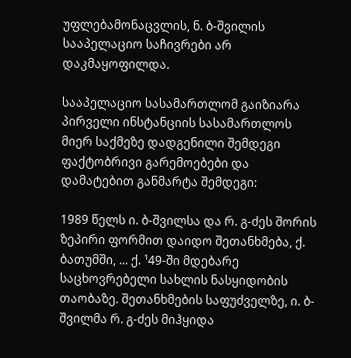უფლებამონაცვლის, ნ. ბ-შვილის სააპელაციო საჩივრები არ დაკმაყოფილდა.

სააპელაციო სასამართლომ გაიზიარა პირველი ინსტანციის სასამართლოს მიერ საქმეზე დადგენილი შემდეგი ფაქტობრივი გარემოებები და დამატებით განმარტა შემდეგი:

1989 წელს ი. ბ-შვილსა და რ. გ-ძეს შორის ზეპირი ფორმით დაიდო შეთანხმება, ქ. ბათუმში, ... ქ. ¹49-ში მდებარე საცხოვრებელი სახლის ნასყიდობის თაობაზე. შეთანხმების საფუძველზე, ი. ბ-შვილმა რ. გ-ძეს მიჰყიდა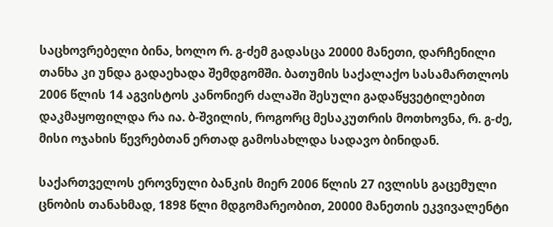საცხოვრებელი ბინა, ხოლო რ. გ-ძემ გადასცა 20000 მანეთი, დარჩენილი თანხა კი უნდა გადაეხადა შემდგომში. ბათუმის საქალაქო სასამართლოს 2006 წლის 14 აგვისტოს კანონიერ ძალაში შესული გადაწყვეტილებით დაკმაყოფილდა რა ია. ბ-შვილის, როგორც მესაკუთრის მოთხოვნა, რ. გ-ძე, მისი ოჯახის წევრებთან ერთად გამოსახლდა სადავო ბინიდან.

საქართველოს ეროვნული ბანკის მიერ 2006 წლის 27 ივლისს გაცემული ცნობის თანახმად, 1898 წლი მდგომარეობით, 20000 მანეთის ეკვივალენტი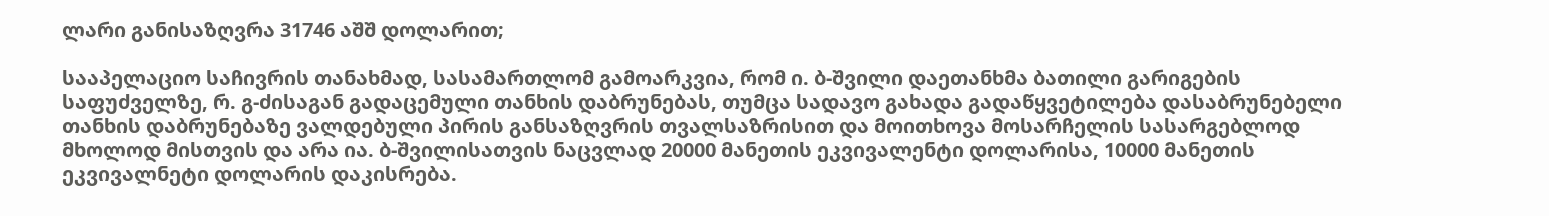ლარი განისაზღვრა 31746 აშშ დოლარით;

სააპელაციო საჩივრის თანახმად, სასამართლომ გამოარკვია, რომ ი. ბ-შვილი დაეთანხმა ბათილი გარიგების საფუძველზე, რ. გ-ძისაგან გადაცემული თანხის დაბრუნებას, თუმცა სადავო გახადა გადაწყვეტილება დასაბრუნებელი თანხის დაბრუნებაზე ვალდებული პირის განსაზღვრის თვალსაზრისით და მოითხოვა მოსარჩელის სასარგებლოდ მხოლოდ მისთვის და არა ია. ბ-შვილისათვის ნაცვლად 20000 მანეთის ეკვივალენტი დოლარისა, 10000 მანეთის ეკვივალნეტი დოლარის დაკისრება.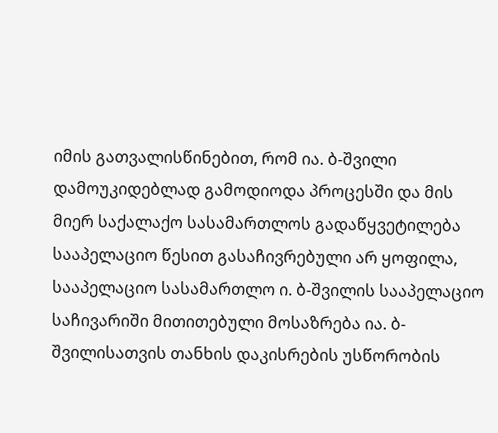იმის გათვალისწინებით, რომ ია. ბ-შვილი დამოუკიდებლად გამოდიოდა პროცესში და მის მიერ საქალაქო სასამართლოს გადაწყვეტილება სააპელაციო წესით გასაჩივრებული არ ყოფილა, სააპელაციო სასამართლო ი. ბ-შვილის სააპელაციო საჩივარიში მითითებული მოსაზრება ია. ბ-შვილისათვის თანხის დაკისრების უსწორობის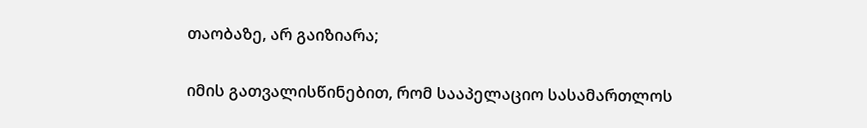თაობაზე, არ გაიზიარა;

იმის გათვალისწინებით, რომ სააპელაციო სასამართლოს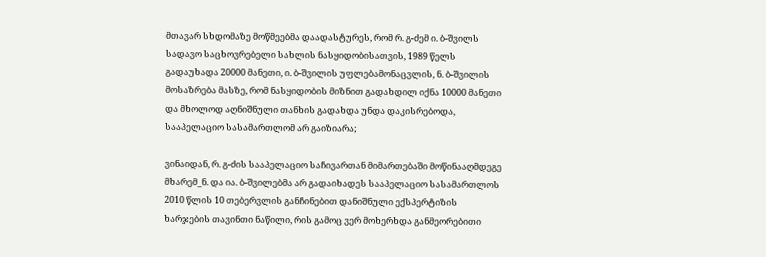მთავარ სხდომაზე მოწმეებმა დაადასტურეს, რომ რ. გ-ძემ ი. ბ-შვილს სადავო საცხოვრებელი სახლის ნასყიდობისათვის, 1989 წელს გადაუხადა 20000 მანეთი, ი. ბ-შვილის უფლებამონაცვლის, ნ. ბ-შვილის მოსაზრება მასზე, რომ ნასყიდობის მიზნით გადახდილ იქნა 10000 მანეთი და მხოლოდ აღნიშნული თანხის გადახდა უნდა დაკისრებოდა, სააპელაციო სასამართლომ არ გაიზიარა;

ვინაიდან, რ. გ-ძის სააპელაციო საჩივართან მიმართებაში მოწინააღმდეგე მხარემ_ნ. და ია. ბ-შვილებმა არ გადაიხადეს სააპელაციო სასამართლოს 2010 წლის 10 თებერვლის განჩინებით დანიშნული ექსპერტიზის ხარჯების თავინთი ნაწილი, რის გამოც ვერ მოხერხდა განმეორებითი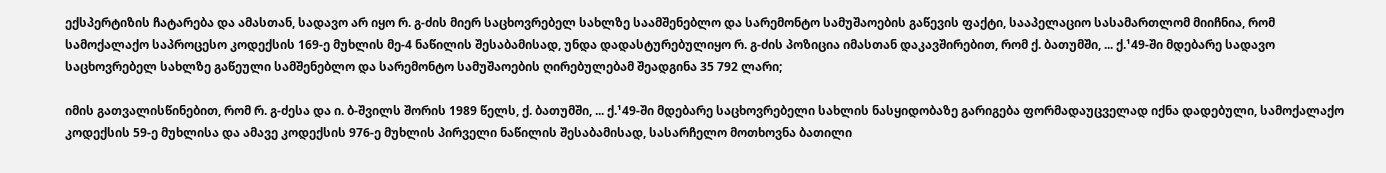ექსპერტიზის ჩატარება და ამასთან, სადავო არ იყო რ. გ-ძის მიერ საცხოვრებელ სახლზე საამშენებლო და სარემონტო სამუშაოების გაწევის ფაქტი, სააპელაციო სასამართლომ მიიჩნია, რომ სამოქალაქო საპროცესო კოდექსის 169-ე მუხლის მე-4 ნაწილის შესაბამისად, უნდა დადასტურებულიყო რ. გ-ძის პოზიცია იმასთან დაკავშირებით, რომ ქ. ბათუმში, ... ქ.¹49-ში მდებარე სადავო საცხოვრებელ სახლზე გაწეული სამშენებლო და სარემონტო სამუშაოების ღირებულებამ შეადგინა 35 792 ლარი;

იმის გათვალისწინებით, რომ რ. გ-ძესა და ი. ბ-შვილს შორის 1989 წელს, ქ. ბათუმში, ... ქ.¹49-ში მდებარე საცხოვრებელი სახლის ნასყიდობაზე გარიგება ფორმადაუცველად იქნა დადებული, სამოქალაქო კოდექსის 59-ე მუხლისა და ამავე კოდექსის 976-ე მუხლის პირველი ნაწილის შესაბამისად, სასარჩელო მოთხოვნა ბათილი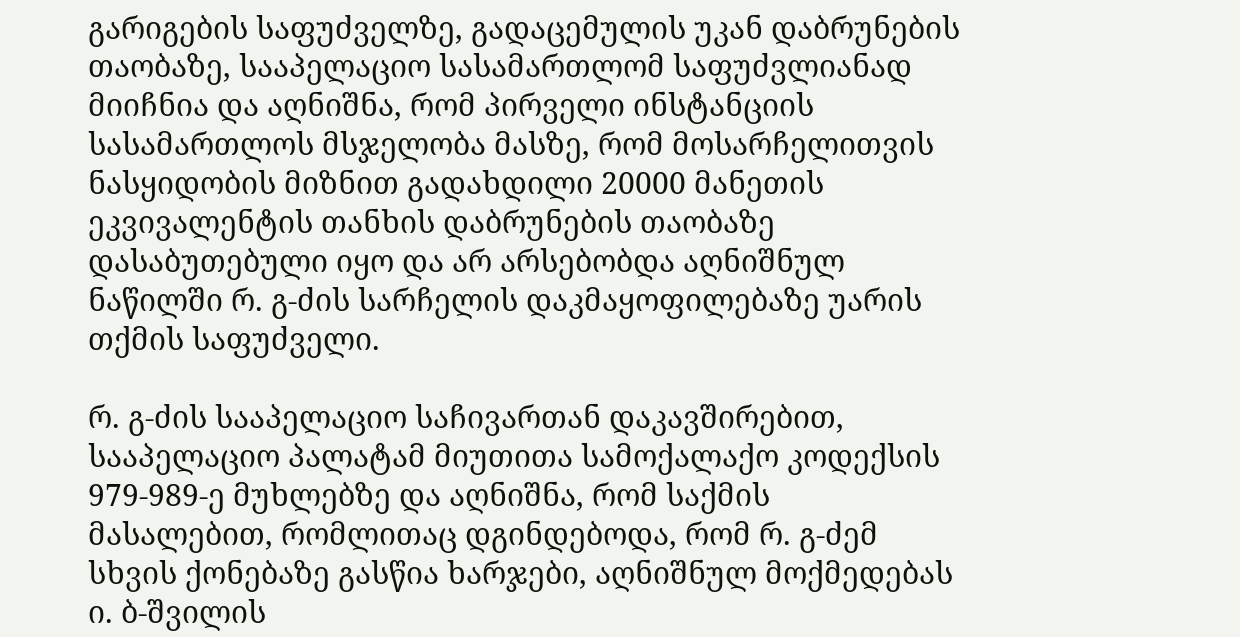გარიგების საფუძველზე, გადაცემულის უკან დაბრუნების თაობაზე, სააპელაციო სასამართლომ საფუძვლიანად მიიჩნია და აღნიშნა, რომ პირველი ინსტანციის სასამართლოს მსჯელობა მასზე, რომ მოსარჩელითვის ნასყიდობის მიზნით გადახდილი 20000 მანეთის ეკვივალენტის თანხის დაბრუნების თაობაზე დასაბუთებული იყო და არ არსებობდა აღნიშნულ ნაწილში რ. გ-ძის სარჩელის დაკმაყოფილებაზე უარის თქმის საფუძველი.

რ. გ-ძის სააპელაციო საჩივართან დაკავშირებით, სააპელაციო პალატამ მიუთითა სამოქალაქო კოდექსის 979-989-ე მუხლებზე და აღნიშნა, რომ საქმის მასალებით, რომლითაც დგინდებოდა, რომ რ. გ-ძემ სხვის ქონებაზე გასწია ხარჯები, აღნიშნულ მოქმედებას ი. ბ-შვილის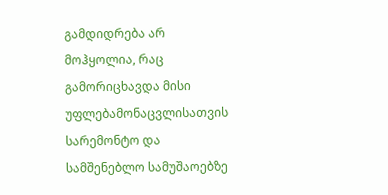გამდიდრება არ მოჰყოლია, რაც გამორიცხავდა მისი უფლებამონაცვლისათვის სარემონტო და სამშენებლო სამუშაოებზე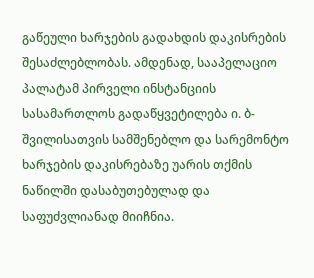გაწეული ხარჯების გადახდის დაკისრების შესაძლებლობას. ამდენად, სააპელაციო პალატამ პირველი ინსტანციის სასამართლოს გადაწყვეტილება ი. ბ-შვილისათვის სამშენებლო და სარემონტო ხარჯების დაკისრებაზე უარის თქმის ნაწილში დასაბუთებულად და საფუძვლიანად მიიჩნია.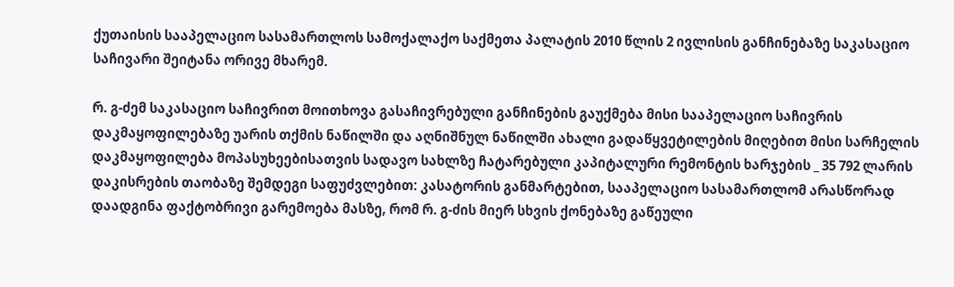ქუთაისის სააპელაციო სასამართლოს სამოქალაქო საქმეთა პალატის 2010 წლის 2 ივლისის განჩინებაზე საკასაციო საჩივარი შეიტანა ორივე მხარემ.

რ. გ-ძემ საკასაციო საჩივრით მოითხოვა გასაჩივრებული განჩინების გაუქმება მისი სააპელაციო საჩივრის დაკმაყოფილებაზე უარის თქმის ნაწილში და აღნიშნულ ნაწილში ახალი გადაწყვეტილების მიღებით მისი სარჩელის დაკმაყოფილება მოპასუხეებისათვის სადავო სახლზე ჩატარებული კაპიტალური რემონტის ხარჯების _ 35 792 ლარის დაკისრების თაობაზე შემდეგი საფუძვლებით: კასატორის განმარტებით, სააპელაციო სასამართლომ არასწორად დაადგინა ფაქტობრივი გარემოება მასზე, რომ რ. გ-ძის მიერ სხვის ქონებაზე გაწეული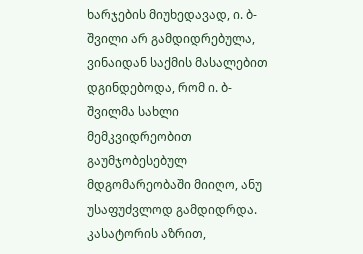ხარჯების მიუხედავად, ი. ბ-შვილი არ გამდიდრებულა, ვინაიდან საქმის მასალებით დგინდებოდა, რომ ი. ბ-შვილმა სახლი მემკვიდრეობით გაუმჯობესებულ მდგომარეობაში მიიღო, ანუ უსაფუძვლოდ გამდიდრდა. კასატორის აზრით,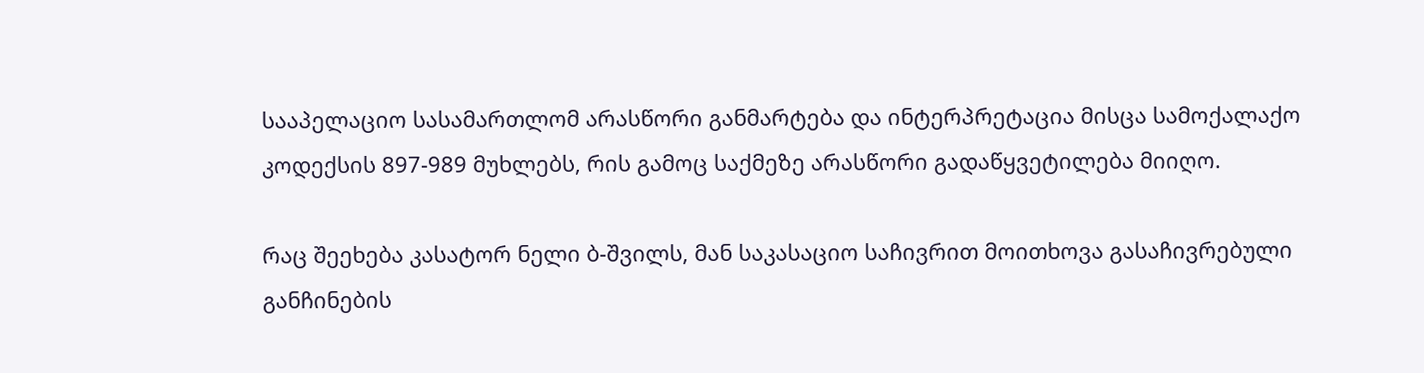სააპელაციო სასამართლომ არასწორი განმარტება და ინტერპრეტაცია მისცა სამოქალაქო კოდექსის 897-989 მუხლებს, რის გამოც საქმეზე არასწორი გადაწყვეტილება მიიღო.

რაც შეეხება კასატორ ნელი ბ-შვილს, მან საკასაციო საჩივრით მოითხოვა გასაჩივრებული განჩინების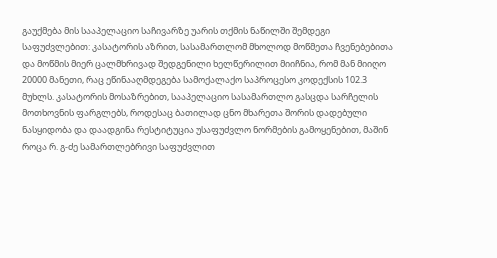გაუქმება მის სააპელაციო საჩივარზე უარის თქმის ნაწილში შემდეგი საფუძვლებით: კასატორის აზრით, სასამართლომ მხოლოდ მოწმეთა ჩვენებებითა და მოწმის მიერ ცალმხრივად შედგენილი ხელწერილით მიიჩნია, რომ მან მიიღო 20000 მანეთი, რაც ეწინააღმდეგება სამოქალაქო საპროცესო კოდექსის 102.3 მუხლს. კასატორის მოსაზრებით, სააპელაციო სასამართლო გასცდა სარჩელის მოთხოვნის ფარგლებს, როდესაც ბათილად ცნო მხარეთა შორის დადებული ნასყიდობა და დაადგინა რესტიტუცია უსაფუძვლო ნორმების გამოყენებით, მაშინ როცა რ. გ-ძე სამართლებრივი საფუძვლით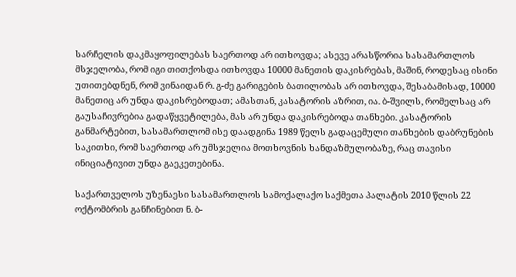სარჩელის დაკმაყოფილებას საერთოდ არ ითხოვდა; ასევე არასწორია სასამართლოს მსჯელობა, რომ იგი თითქოსდა ითხოვდა 10000 მანეთის დაკისრებას, მაშინ, როდესაც ისინი უთითებდნენ, რომ ვინაიდან რ. გ-ძე გარიგების ბათილობას არ ითხოვდა, შესაბამისად, 10000 მანეთიც არ უნდა დაკისრებოდათ; ამასთან, კასატორის აზრით, ია. ბ-შვილს, რომელსაც არ გაუსაჩივრებია გადაწყვეტილება, მას არ უნდა დაკისრებოდა თანხები. კასატორის განმარტებით, სასამართლომ ისე დაადგინა 1989 წელს გადაცემული თანხების დაბრუნების საკითხი, რომ საერთოდ არ უმსჯელია მოთხოვნის ხანდაზმულობაზე, რაც თავისი ინიციატივით უნდა გაეკეთებინა.

საქართველოს უზენაესი სასამართლოს სამოქალაქო საქმეთა პალატის 2010 წლის 22 ოქტომბრის განჩინებით ნ. ბ-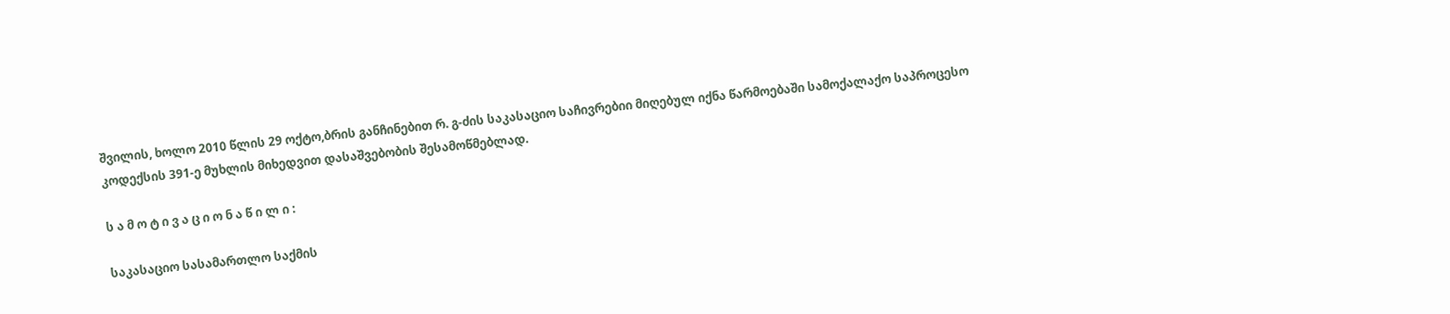შვილის, ხოლო 2010 წლის 29 ოქტო,ბრის განჩინებით რ. გ-ძის საკასაციო საჩივრებიი მიღებულ იქნა წარმოებაში სამოქალაქო საპროცესო კოდექსის 391-ე მუხლის მიხედვით დასაშვებობის შესამოწმებლად.

ს ა მ ო ტ ი ვ ა ც ი ო ნ ა წ ი ლ ი :

საკასაციო სასამართლო საქმის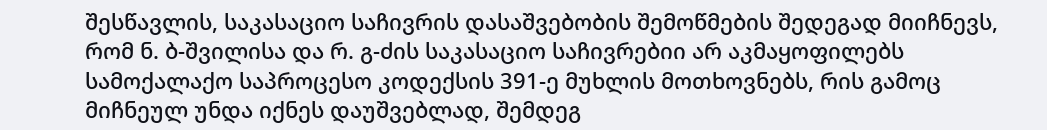შესწავლის, საკასაციო საჩივრის დასაშვებობის შემოწმების შედეგად მიიჩნევს, რომ ნ. ბ-შვილისა და რ. გ-ძის საკასაციო საჩივრებიი არ აკმაყოფილებს სამოქალაქო საპროცესო კოდექსის 391-ე მუხლის მოთხოვნებს, რის გამოც მიჩნეულ უნდა იქნეს დაუშვებლად, შემდეგ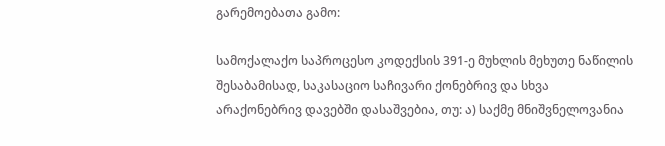გარემოებათა გამო:

სამოქალაქო საპროცესო კოდექსის 391-ე მუხლის მეხუთე ნაწილის შესაბამისად, საკასაციო საჩივარი ქონებრივ და სხვა არაქონებრივ დავებში დასაშვებია, თუ: ა) საქმე მნიშვნელოვანია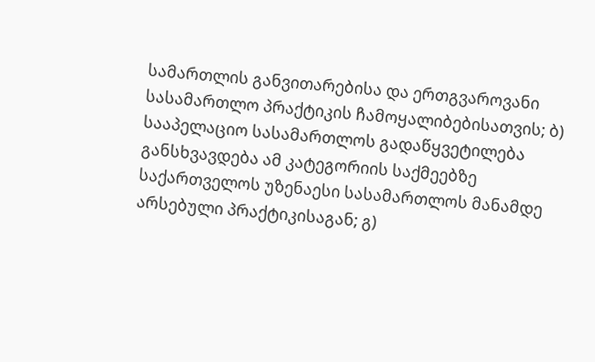სამართლის განვითარებისა და ერთგვაროვანი სასამართლო პრაქტიკის ჩამოყალიბებისათვის; ბ) სააპელაციო სასამართლოს გადაწყვეტილება განსხვავდება ამ კატეგორიის საქმეებზე საქართველოს უზენაესი სასამართლოს მანამდე არსებული პრაქტიკისაგან; გ)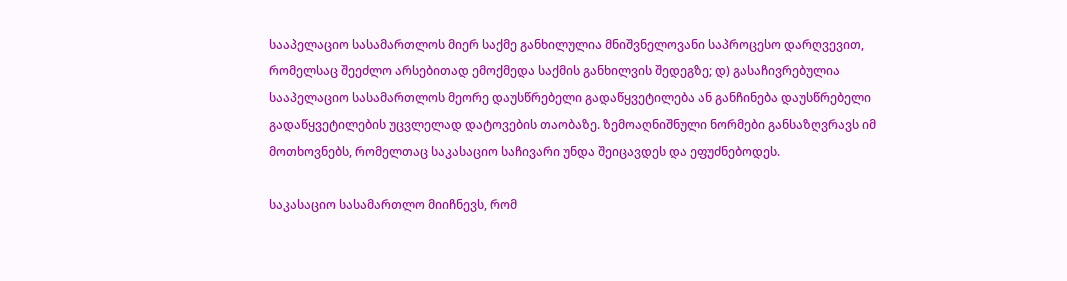სააპელაციო სასამართლოს მიერ საქმე განხილულია მნიშვნელოვანი საპროცესო დარღვევით, რომელსაც შეეძლო არსებითად ემოქმედა საქმის განხილვის შედეგზე; დ) გასაჩივრებულია სააპელაციო სასამართლოს მეორე დაუსწრებელი გადაწყვეტილება ან განჩინება დაუსწრებელი გადაწყვეტილების უცვლელად დატოვების თაობაზე. ზემოაღნიშნული ნორმები განსაზღვრავს იმ მოთხოვნებს, რომელთაც საკასაციო საჩივარი უნდა შეიცავდეს და ეფუძნებოდეს.

საკასაციო სასამართლო მიიჩნევს, რომ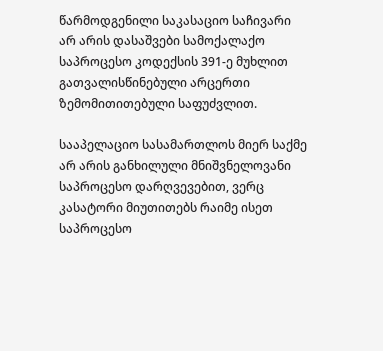წარმოდგენილი საკასაციო საჩივარი არ არის დასაშვები სამოქალაქო საპროცესო კოდექსის 391-ე მუხლით გათვალისწინებული არცერთი ზემომითითებული საფუძვლით.

სააპელაციო სასამართლოს მიერ საქმე არ არის განხილული მნიშვნელოვანი საპროცესო დარღვევებით, ვერც კასატორი მიუთითებს რაიმე ისეთ საპროცესო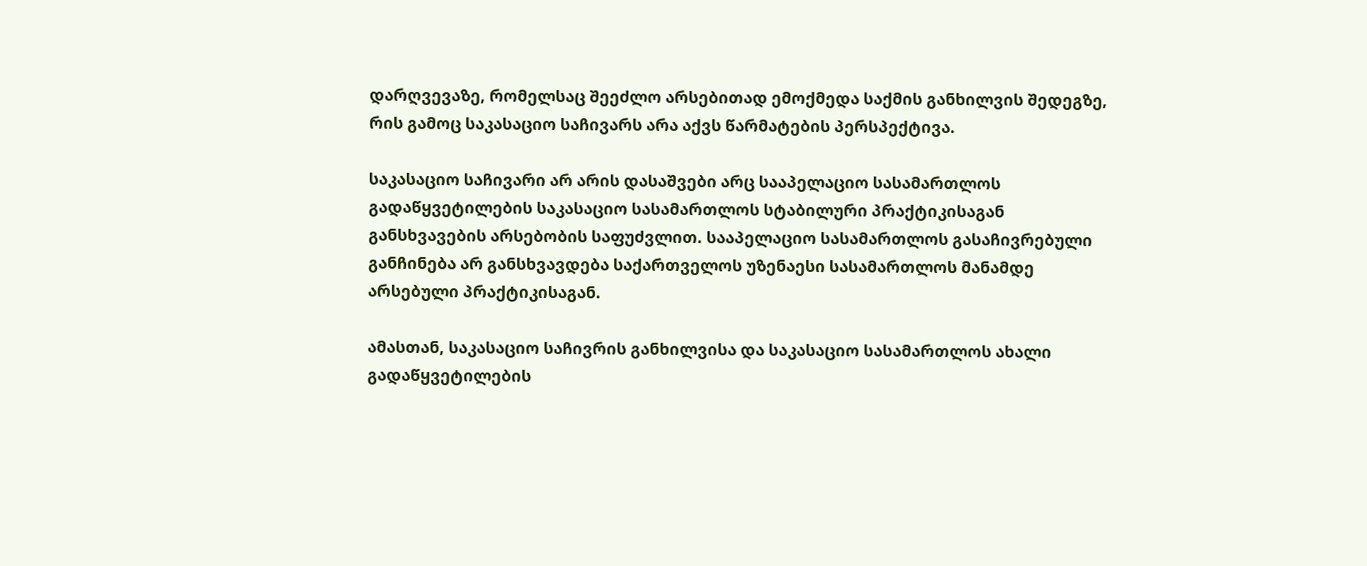დარღვევაზე, რომელსაც შეეძლო არსებითად ემოქმედა საქმის განხილვის შედეგზე, რის გამოც საკასაციო საჩივარს არა აქვს წარმატების პერსპექტივა.

საკასაციო საჩივარი არ არის დასაშვები არც სააპელაციო სასამართლოს გადაწყვეტილების საკასაციო სასამართლოს სტაბილური პრაქტიკისაგან განსხვავების არსებობის საფუძვლით. სააპელაციო სასამართლოს გასაჩივრებული განჩინება არ განსხვავდება საქართველოს უზენაესი სასამართლოს მანამდე არსებული პრაქტიკისაგან.

ამასთან, საკასაციო საჩივრის განხილვისა და საკასაციო სასამართლოს ახალი გადაწყვეტილების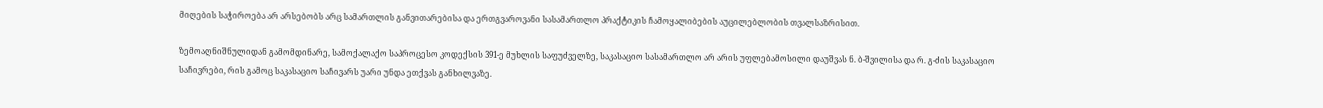მიღების საჭიროება არ არსებობს არც სამართლის განვითარებისა და ერთგვაროვანი სასამართლო პრაქტიკის ჩამოყალიბების აუცილებლობის თვალსაზრისით.

ზემოაღნიშნულიდან გამომდინარე, სამოქალაქო საპროცესო კოდექსის 391-ე მუხლის საფუძველზე, საკასაციო სასამართლო არ არის უფლებამოსილი დაუშვას ნ. ბ-შვილისა და რ. გ-ძის საკასაციო საჩივრები, რის გამოც საკასაციო საჩივარს უარი უნდა ეთქვას განხილვაზე.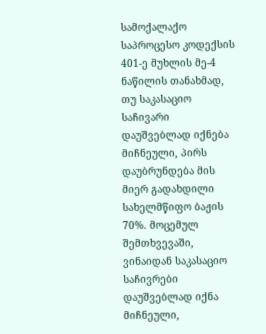სამოქალაქო საპროცესო კოდექსის 401-ე მუხლის მე-4 ნაწილის თანახმად, თუ საკასაციო საჩივარი დაუშვებლად იქნება მიჩნეული, პირს დაუბრუნდება მის მიერ გადახდილი სახელმწიფო ბაჟის 70%. მოცემულ შემთხვევაში, ვინაიდან საკასაციო საჩივრები დაუშვებლად იქნა მიჩნეული,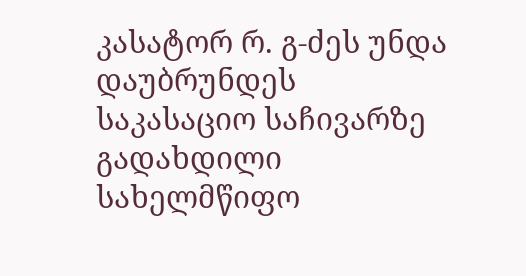კასატორ რ. გ-ძეს უნდა დაუბრუნდეს საკასაციო საჩივარზე გადახდილი სახელმწიფო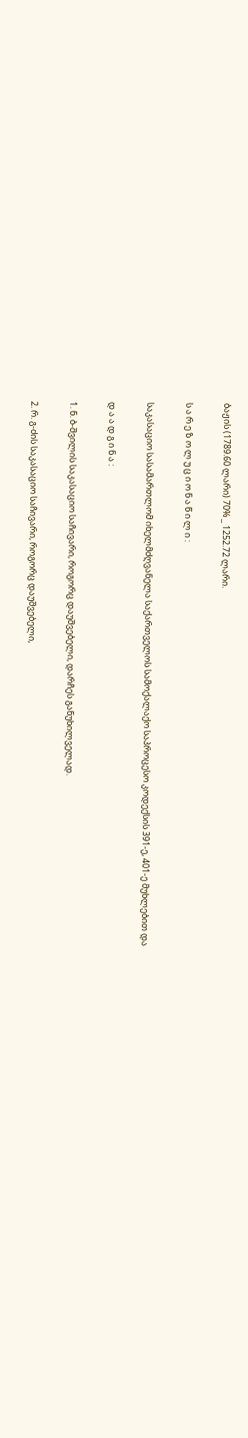ბაჟის (1789.60 ლარი) 70% _ 1252.72 ლარი.

ს ა რ ე ზ ო ლ უ ც ი ო ნ ა წ ი ლ ი :

საკასაციო სასამართლომ იხელმძღვანელა საქართველოს სამოქალაქო საპროცესო კოდექსის 391-ე, 401-ე მუხლებით და

დ ა ა დ გ ი ნ ა :

1. ნ. ბ-შვილის საკასაციო საჩივარი, როგორც დაუშვებელი, დარჩეს განუხილველად.

2. რ. გ-ძის საკასაციო საჩივარი, როგორც დაუშვებელი,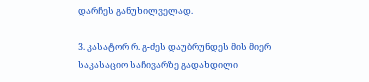დარჩეს განუხილველად.

3. კასატორ რ. გ-ძეს დაუბრუნდეს მის მიერ საკასაციო საჩივარზე გადახდილი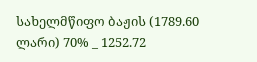სახელმწიფო ბაჟის (1789.60 ლარი) 70% _ 1252.72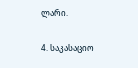ლარი.

4. საკასაციო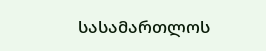სასამართლოს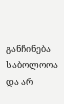განჩინება საბოლოოა და არ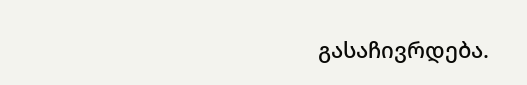გასაჩივრდება.